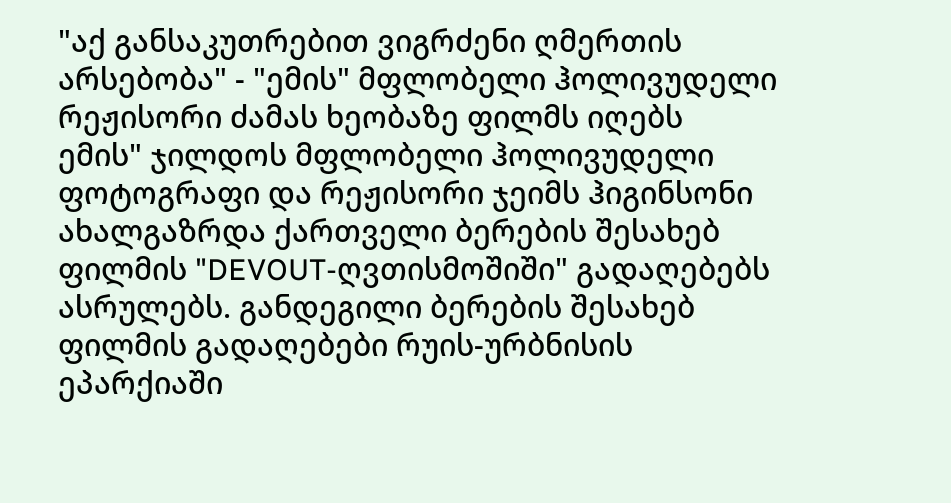"აქ განსაკუთრებით ვიგრძენი ღმერთის არსებობა" - "ემის" მფლობელი ჰოლივუდელი რეჟისორი ძამას ხეობაზე ფილმს იღებს
ემის" ჯილდოს მფლობელი ჰოლივუდელი ფოტოგრაფი და რეჟისორი ჯეიმს ჰიგინსონი ახალგაზრდა ქართველი ბერების შესახებ ფილმის "DEVOUT-ღვთისმოშიში" გადაღებებს ასრულებს. განდეგილი ბერების შესახებ ფილმის გადაღებები რუის-ურბნისის ეპარქიაში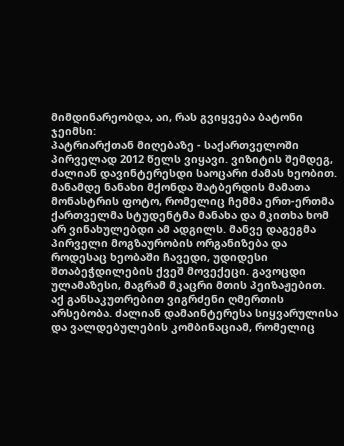მიმდინარეობდა, აი, რას გვიყვება ბატონი ჯეიმსი:
პატრიარქთან მიღებაზე - საქართველოში პირველად 2012 წელს ვიყავი. ვიზიტის შემდეგ, ძალიან დავინტერესდი საოცარი ძამას ხეობით. მანამდე ნანახი მქონდა შატბერდის მამათა მონასტრის ფოტო, რომელიც ჩემმა ერთ-ერთმა ქართველმა სტუდენტმა მანახა და მკითხა ხომ არ ვინახულებდი ამ ადგილს. მანვე დაგეგმა პირველი მოგზაურობის ორგანიზება და როდესაც ხეობაში ჩავედი, უდიდესი შთაბეჭდილების ქვეშ მოვექეცი. გავოცდი ულამაზესი, მაგრამ მკაცრი მთის პეიზაჟებით. აქ განსაკუთრებით ვიგრძენი ღმერთის არსებობა. ძალიან დამაინტერესა სიყვარულისა და ვალდებულების კომბინაციამ, რომელიც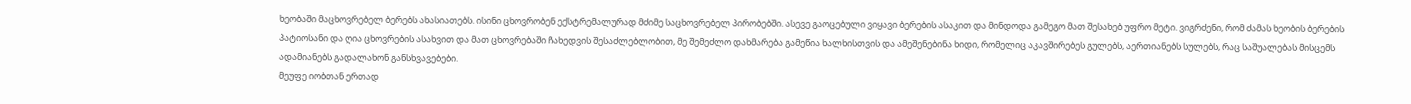ხეობაში მაცხოვრებელ ბერებს ახასიათებს. ისინი ცხოვრობენ ექსტრემალურად მძიმე საცხოვრებელ პირობებში. ასევე გაოცებული ვიყავი ბერების ასაკით და მინდოდა გამეგო მათ შესახებ უფრო მეტი. ვიგრძენი, რომ ძამას ხეობის ბერების პატიოსანი და ღია ცხოვრების ასახვით და მათ ცხოვრებაში ჩახედვის შესაძლებლობით, მე შემეძლო დახმარება გამეწია ხალხისთვის და ამეშენებინა ხიდი, რომელიც აკავშირებეს გულებს, აერთიანებს სულებს, რაც საშუალებას მისცემს ადამიანებს გადალახონ განსხვავებები.
მეუფე იობთან ერთად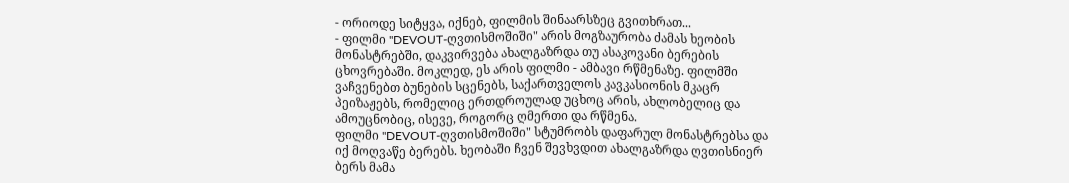- ორიოდე სიტყვა, იქნებ, ფილმის შინაარსზეც გვითხრათ...
- ფილმი "DEVOUT-ღვთისმოშიში" არის მოგზაურობა ძამას ხეობის მონასტრებში, დაკვირვება ახალგაზრდა თუ ასაკოვანი ბერების ცხოვრებაში. მოკლედ, ეს არის ფილმი - ამბავი რწმენაზე. ფილმში ვაჩვენებთ ბუნების სცენებს, საქართველოს კავკასიონის მკაცრ პეიზაჟებს, რომელიც ერთდროულად უცხოც არის, ახლობელიც და ამოუცნობიც, ისევე, როგორც ღმერთი და რწმენა.
ფილმი "DEVOUT-ღვთისმოშიში" სტუმრობს დაფარულ მონასტრებსა და იქ მოღვაწე ბერებს. ხეობაში ჩვენ შევხვდით ახალგაზრდა ღვთისნიერ ბერს მამა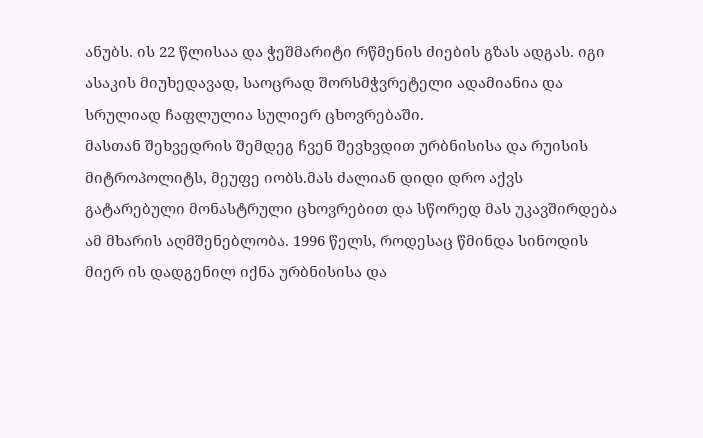ანუბს. ის 22 წლისაა და ჭეშმარიტი რწმენის ძიების გზას ადგას. იგი ასაკის მიუხედავად, საოცრად შორსმჭვრეტელი ადამიანია და სრულიად ჩაფლულია სულიერ ცხოვრებაში.
მასთან შეხვედრის შემდეგ ჩვენ შევხვდით ურბნისისა და რუისის მიტროპოლიტს, მეუფე იობს.მას ძალიან დიდი დრო აქვს გატარებული მონასტრული ცხოვრებით და სწორედ მას უკავშირდება ამ მხარის აღმშენებლობა. 1996 წელს, როდესაც წმინდა სინოდის მიერ ის დადგენილ იქნა ურბნისისა და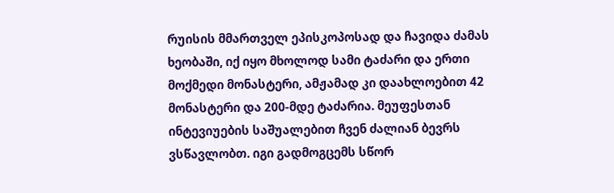რუისის მმართველ ეპისკოპოსად და ჩავიდა ძამას ხეობაში, იქ იყო მხოლოდ სამი ტაძარი და ერთი მოქმედი მონასტერი, ამჟამად კი დაახლოებით 42 მონასტერი და 200-მდე ტაძარია. მეუფესთან ინტევიუების საშუალებით ჩვენ ძალიან ბევრს ვსწავლობთ. იგი გადმოგცემს სწორ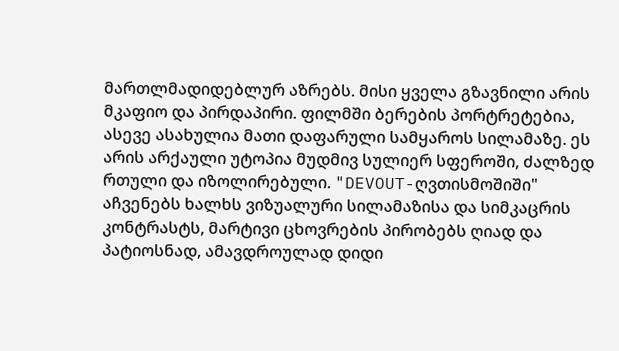მართლმადიდებლურ აზრებს. მისი ყველა გზავნილი არის მკაფიო და პირდაპირი. ფილმში ბერების პორტრეტებია, ასევე ასახულია მათი დაფარული სამყაროს სილამაზე. ეს არის არქაული უტოპია მუდმივ სულიერ სფეროში, ძალზედ რთული და იზოლირებული. "DEVOUT-ღვთისმოშიში" აჩვენებს ხალხს ვიზუალური სილამაზისა და სიმკაცრის კონტრასტს, მარტივი ცხოვრების პირობებს ღიად და პატიოსნად, ამავდროულად დიდი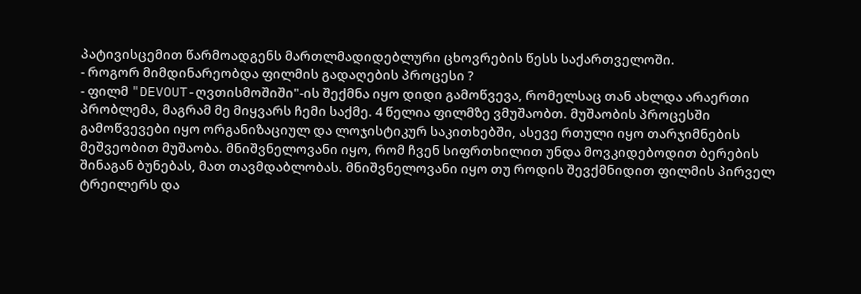პატივისცემით წარმოადგენს მართლმადიდებლური ცხოვრების წესს საქართველოში.
- როგორ მიმდინარეობდა ფილმის გადაღების პროცესი ?
- ფილმ "DEVOUT-ღვთისმოშიში"-ის შექმნა იყო დიდი გამოწვევა, რომელსაც თან ახლდა არაერთი პრობლემა, მაგრამ მე მიყვარს ჩემი საქმე. 4 წელია ფილმზე ვმუშაობთ. მუშაობის პროცესში გამოწვევები იყო ორგანიზაციულ და ლოჯისტიკურ საკითხებში, ასევე რთული იყო თარჯიმნების მეშვეობით მუშაობა. მნიშვნელოვანი იყო, რომ ჩვენ სიფრთხილით უნდა მოვკიდებოდით ბერების შინაგან ბუნებას, მათ თავმდაბლობას. მნიშვნელოვანი იყო თუ როდის შევქმნიდით ფილმის პირველ ტრეილერს და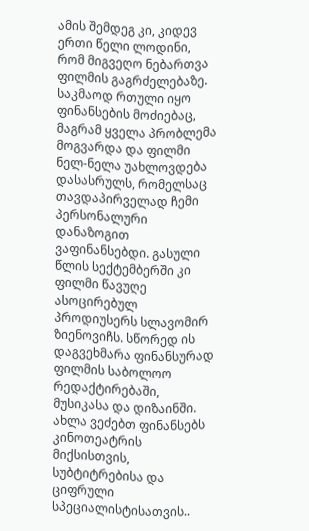ამის შემდეგ კი, კიდევ ერთი წელი ლოდინი, რომ მიგვეღო ნებართვა ფილმის გაგრძელებაზე. საკმაოდ რთული იყო ფინანსების მოძიებაც, მაგრამ ყველა პრობლემა მოგვარდა და ფილმი ნელ-ნელა უახლოვდება დასასრულს, რომელსაც თავდაპირველად ჩემი პერსონალური დანაზოგით ვაფინანსებდი. გასული წლის სექტემბერში კი ფილმი წავუღე ასოცირებულ პროდიუსერს სლავომირ ზიენოვიჩს. სწორედ ის დაგვეხმარა ფინანსურად ფილმის საბოლოო რედაქტირებაში, მუსიკასა და დიზაინში. ახლა ვეძებთ ფინანსებს კინოთეატრის მიქსისთვის, სუბტიტრებისა და ციფრული სპეციალისტისათვის..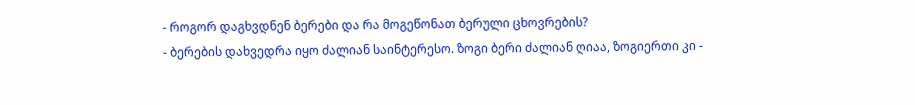- როგორ დაგხვდნენ ბერები და რა მოგეწონათ ბერული ცხოვრების?
- ბერების დახვედრა იყო ძალიან საინტერესო. ზოგი ბერი ძალიან ღიაა, ზოგიერთი კი -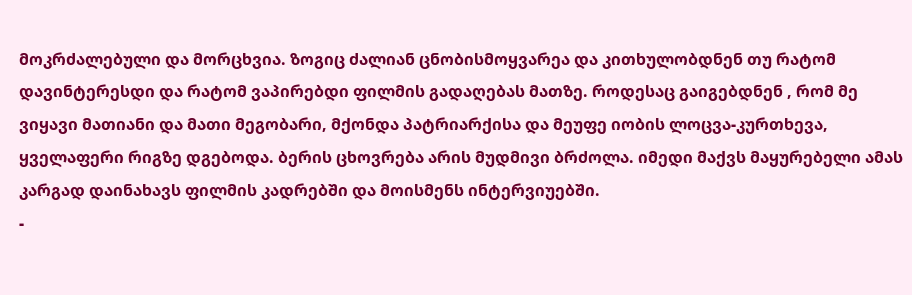მოკრძალებული და მორცხვია. ზოგიც ძალიან ცნობისმოყვარეა და კითხულობდნენ თუ რატომ დავინტერესდი და რატომ ვაპირებდი ფილმის გადაღებას მათზე. როდესაც გაიგებდნენ , რომ მე ვიყავი მათიანი და მათი მეგობარი, მქონდა პატრიარქისა და მეუფე იობის ლოცვა-კურთხევა, ყველაფერი რიგზე დგებოდა. ბერის ცხოვრება არის მუდმივი ბრძოლა. იმედი მაქვს მაყურებელი ამას კარგად დაინახავს ფილმის კადრებში და მოისმენს ინტერვიუებში.
-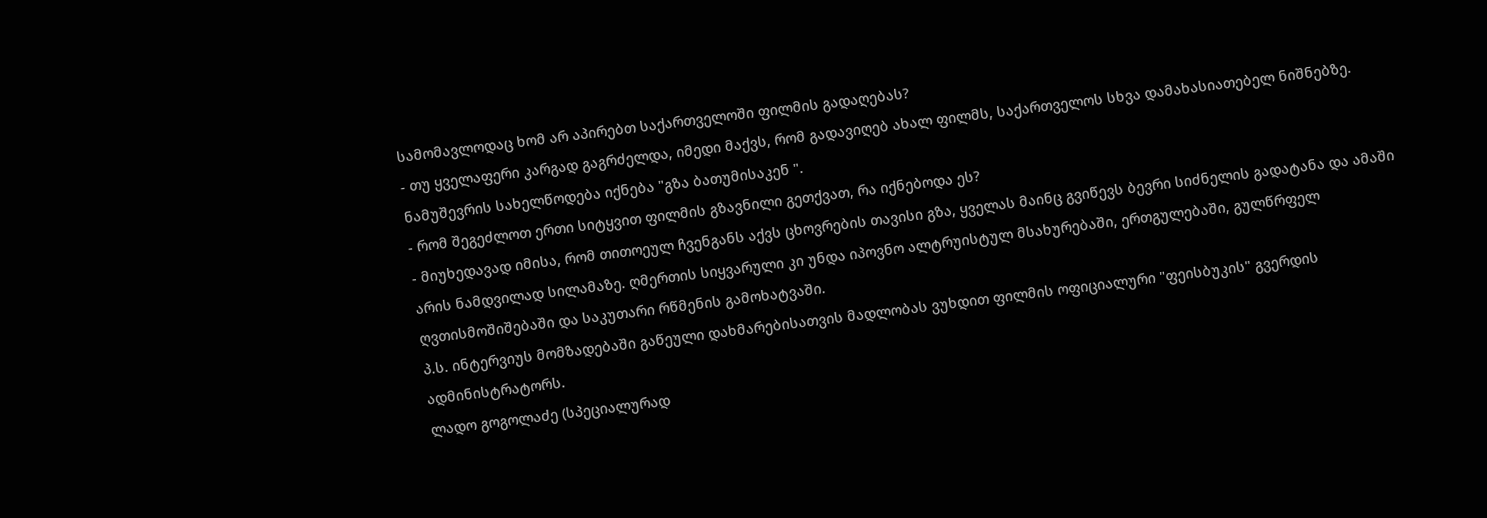სამომავლოდაც ხომ არ აპირებთ საქართველოში ფილმის გადაღებას?
- თუ ყველაფერი კარგად გაგრძელდა, იმედი მაქვს, რომ გადავიღებ ახალ ფილმს, საქართველოს სხვა დამახასიათებელ ნიშნებზე. ნამუშევრის სახელწოდება იქნება "გზა ბათუმისაკენ ".
- რომ შეგეძლოთ ერთი სიტყვით ფილმის გზავნილი გეთქვათ, რა იქნებოდა ეს?
- მიუხედავად იმისა, რომ თითოეულ ჩვენგანს აქვს ცხოვრების თავისი გზა, ყველას მაინც გვიწევს ბევრი სიძნელის გადატანა და ამაში არის ნამდვილად სილამაზე. ღმერთის სიყვარული კი უნდა იპოვნო ალტრუისტულ მსახურებაში, ერთგულებაში, გულწრფელ ღვთისმოშიშებაში და საკუთარი რწმენის გამოხატვაში.
პ.ს. ინტერვიუს მომზადებაში გაწეული დახმარებისათვის მადლობას ვუხდით ფილმის ოფიციალური "ფეისბუკის" გვერდის ადმინისტრატორს.
ლადო გოგოლაძე (სპეციალურად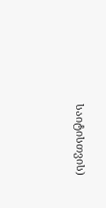საიტისთვის)